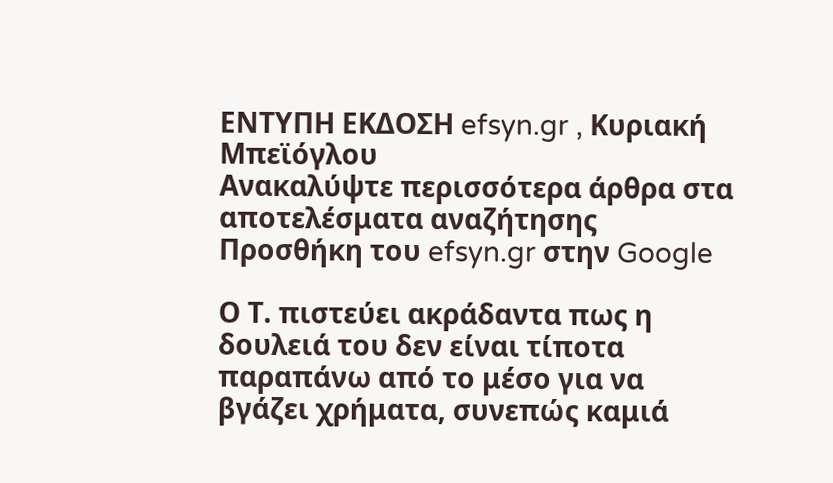ΕΝΤΥΠΗ ΕΚΔΟΣΗ efsyn.gr , Κυριακή Μπεϊόγλου
Ανακαλύψτε περισσότερα άρθρα στα αποτελέσματα αναζήτησης
Προσθήκη του efsyn.gr στην Google

Ο Τ. πιστεύει ακράδαντα πως η δουλειά του δεν είναι τίποτα παραπάνω από το μέσο για να βγάζει χρήματα, συνεπώς καμιά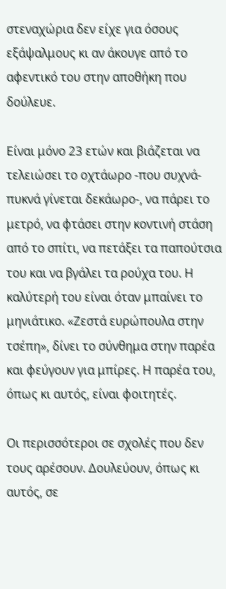στεναχώρια δεν είχε για όσους εξάψαλμους κι αν άκουγε από το αφεντικό του στην αποθήκη που δούλευε.

Είναι μόνο 23 ετών και βιάζεται να τελειώσει το οχτάωρο -που συχνά-πυκνά γίνεται δεκάωρο-, να πάρει το μετρό, να φτάσει στην κοντινή στάση από το σπίτι, να πετάξει τα παπούτσια του και να βγάλει τα ρούχα του. Η καλύτερή του είναι όταν μπαίνει το μηνιάτικο. «Ζεστά ευρώπουλα στην τσέπη», δίνει το σύνθημα στην παρέα και φεύγουν για μπίρες. Η παρέα του, όπως κι αυτός, είναι φοιτητές.

Οι περισσότεροι σε σχολές που δεν τους αρέσουν. Δουλεύουν, όπως κι αυτός, σε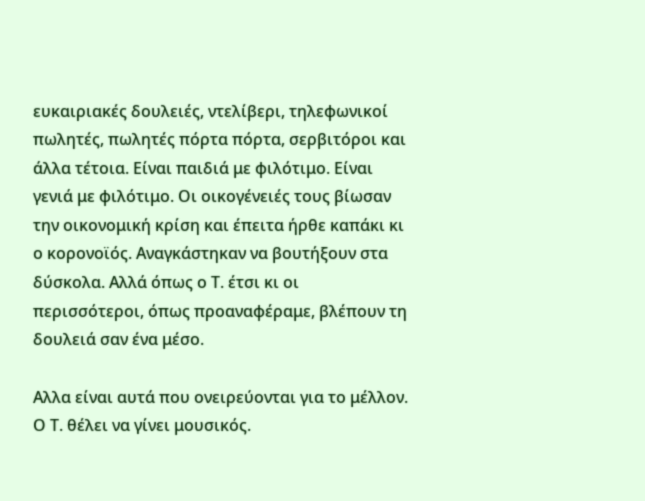ευκαιριακές δουλειές, ντελίβερι, τηλεφωνικοί πωλητές, πωλητές πόρτα πόρτα, σερβιτόροι και άλλα τέτοια. Είναι παιδιά με φιλότιμο. Είναι γενιά με φιλότιμο. Οι οικογένειές τους βίωσαν την οικονομική κρίση και έπειτα ήρθε καπάκι κι ο κορονοϊός. Αναγκάστηκαν να βουτήξουν στα δύσκολα. Αλλά όπως ο Τ. έτσι κι οι περισσότεροι, όπως προαναφέραμε, βλέπουν τη δουλειά σαν ένα μέσο.

Αλλα είναι αυτά που ονειρεύονται για το μέλλον. Ο Τ. θέλει να γίνει μουσικός.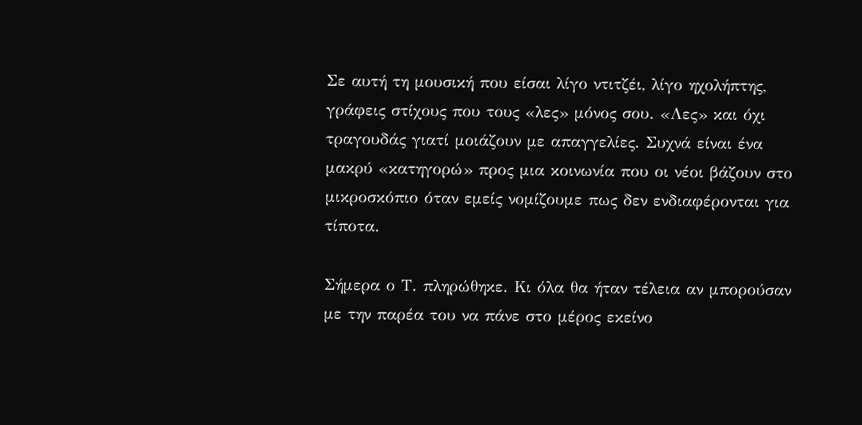Σε αυτή τη μουσική που είσαι λίγο ντιτζέι, λίγο ηχολήπτης, γράφεις στίχους που τους «λες» μόνος σου. «Λες» και όχι τραγουδάς γιατί μοιάζουν με απαγγελίες. Συχνά είναι ένα μακρύ «κατηγορώ» προς μια κοινωνία που οι νέοι βάζουν στο μικροσκόπιο όταν εμείς νομίζουμε πως δεν ενδιαφέρονται για τίποτα.

Σήμερα ο Τ. πληρώθηκε. Κι όλα θα ήταν τέλεια αν μπορούσαν με την παρέα του να πάνε στο μέρος εκείνο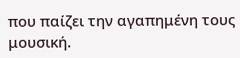που παίζει την αγαπημένη τους μουσική.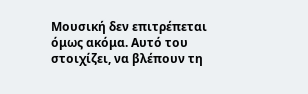Μουσική δεν επιτρέπεται όμως ακόμα. Αυτό του στοιχίζει, να βλέπουν τη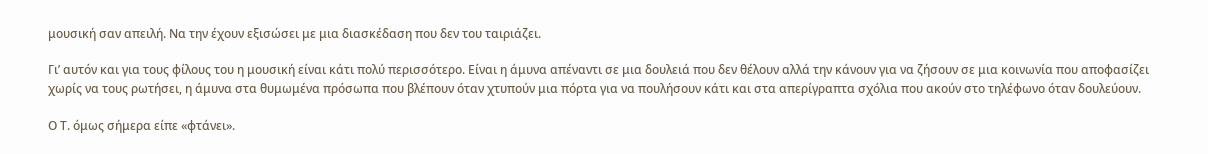μουσική σαν απειλή. Να την έχουν εξισώσει με μια διασκέδαση που δεν του ταιριάζει.

Γι’ αυτόν και για τους φίλους του η μουσική είναι κάτι πολύ περισσότερο. Είναι η άμυνα απέναντι σε μια δουλειά που δεν θέλουν αλλά την κάνουν για να ζήσουν σε μια κοινωνία που αποφασίζει χωρίς να τους ρωτήσει, η άμυνα στα θυμωμένα πρόσωπα που βλέπουν όταν χτυπούν μια πόρτα για να πουλήσουν κάτι και στα απερίγραπτα σχόλια που ακούν στο τηλέφωνο όταν δουλεύουν.

Ο Τ. όμως σήμερα είπε «φτάνει».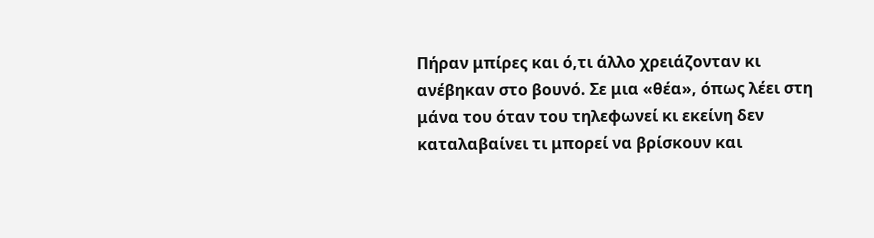Πήραν μπίρες και ό,τι άλλο χρειάζονταν κι ανέβηκαν στο βουνό. Σε μια «θέα», όπως λέει στη μάνα του όταν του τηλεφωνεί κι εκείνη δεν καταλαβαίνει τι μπορεί να βρίσκουν και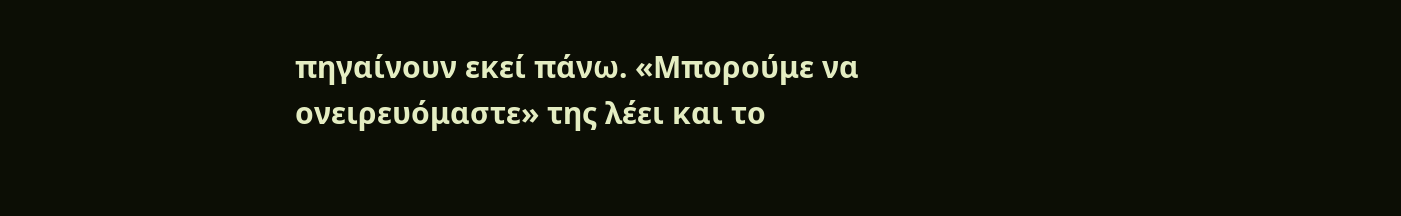πηγαίνουν εκεί πάνω. «Μπορούμε να ονειρευόμαστε» της λέει και το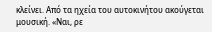κλείνει. Από τα ηχεία του αυτοκινήτου ακούγεται μουσική. «Ναι, ρε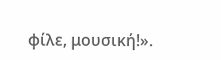φίλε, μουσική!».